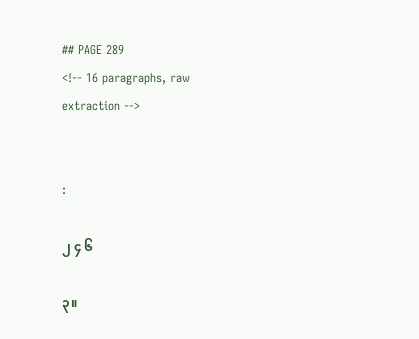## PAGE 289
<!-- 16 paragraphs, raw extraction -->


:

၂ ၄ ၆

၃။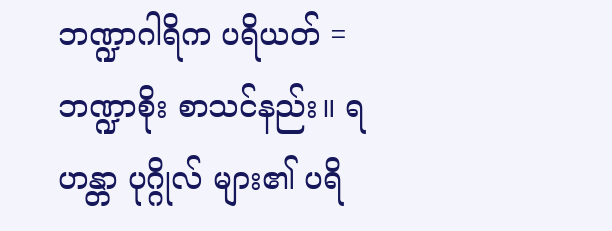ဘဏ္ဍာဂါရိက ပရိယတ် = ဘဏ္ဍာစိုး စာသင်နည်း။ ရဟန္တာ ပုဂ္ဂိုလ် များ၏ ပရိ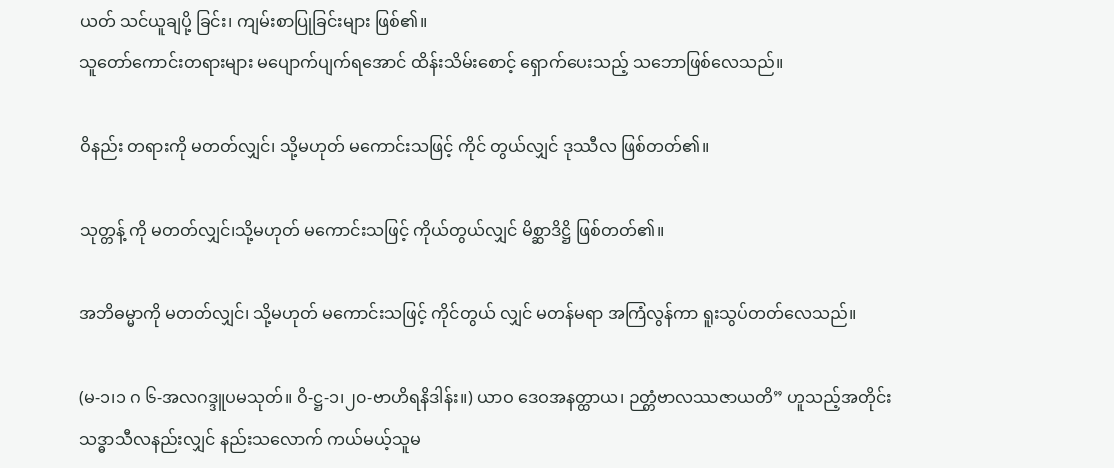ယတ် သင်ယူချပို့ ခြင်း၊ ကျမ်းစာပြုခြင်းများ ဖြစ်၏။
သူတော်ကောင်းတရားများ မပျောက်ပျက်ရအောင် ထိန်းသိမ်းစောင့် ရှောက်ပေးသည့် သဘောဖြစ်လေသည်။

ဝိနည်း တရားကို မတတ်လျှင်၊ သို့မဟုတ် မကောင်းသဖြင့် ကိုင် တွယ်လျှင် ဒုဿီလ ဖြစ်တတ်၏။

သုတ္တန့် ကို မတတ်လျှင်၊သို့မဟုတ် မကောင်းသဖြင့် ကိုယ်တွယ်လျှင် မိစ္ဆာဒိဋ္ဌိ ဖြစ်တတ်၏။

အဘိဓမ္မာကို မတတ်လျှင်၊ သို့မဟုတ် မကောင်းသဖြင့် ကိုင်တွယ် လျှင် မတန်မရာ အကြံလွန်ကာ ရူးသွပ်တတ်လေသည်။

(မ-၁၊၁ ဂ ၆-အလဂဒ္ဒူပမသုတ်။ ဝိ-ဋ္ဌ-၁၊၂၀-ဗာဟိရနိဒါန်း။) ယာဝ ဒေဝအနတ္ထာယ၊ ဉတ္တံဗာလဿဇာယတိ” ဟူသည့်အတိုင်း သဒ္ဓာသီလနည်းလျှင် နည်းသလောက် ကယ်မယ့်သူမ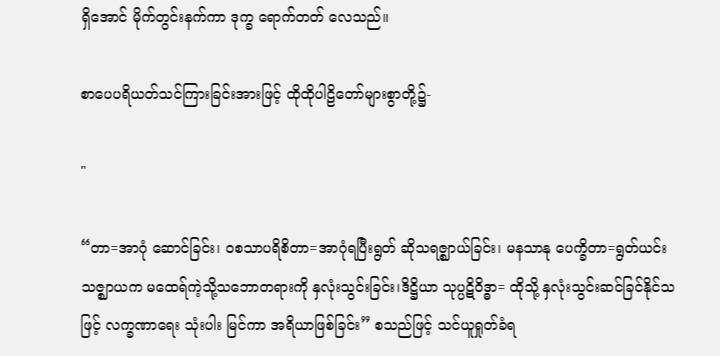ရှိအောင် မိုက်တွင်းနက်ကာ ဒုက္ခ ရောက်တတ် လေသည်။

စာပေပရိယတ်သင်ကြားခြင်းအားဖြင့် ထိုထိုပါဠိတော်များစွာတို့၌-

"

“တာ=အာဂုံ ဆောင်ခြင်း၊ ဝစသာပရိစိတာ=အာဂုံရပြီးရွတ် ဆိုသရဇ္ဈာယ်ခြင်း၊ မနသာနု ပေက္ခိတာ=ရွတ်ယင်း သဇ္ဈာယက မထေရ်ကဲ့သို့သဘောတရားကို နှလုံးသွင်းခြင်း၊ဒိဋ္ဌိယာ သုပ္ပဋိဝိဒ္ဓာ= ထိုသို့ နှလုံးသွင်းဆင်ခြင်နိုင်သဖြင့် လက္ခဏာရေး သုံးပါး မြင်ကာ အရိယာဖြစ်ခြင်း” စသည်ဖြင့် သင်ယူရှုတ်ခံရ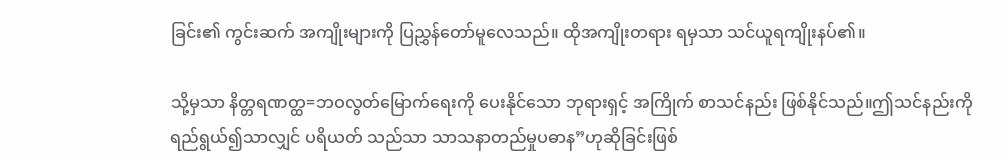ခြင်း၏ ကွင်းဆက် အကျိုးများကို ပြညွှန်တော်မူလေသည်။ ထိုအကျိုးတရား ရမှသာ သင်ယူရကျိုးနပ်၏။

သို့မှသာ နိတ္တရဏတ္ထ=ဘဝလွတ်မြောက်ရေးကို ပေးနိုင်သော ဘုရားရှင့် အကြိုက် စာသင်နည်း ဖြစ်နိုင်သည်။ဤသင်နည်းကိုရည်ရွယ်၍သာလျှင် ပရိယတ် သည်သာ သာသနာတည်မှုပဓာန”ဟုဆိုခြင်းဖြစ်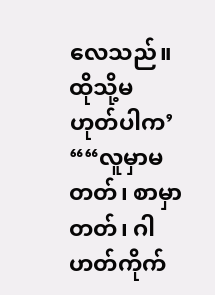လေသည်။ထိုသို့မဟုတ်ပါက’ ““လူမှာမတတ်၊ စာမှာတတ်၊ ဂါဟတ်ကိုက်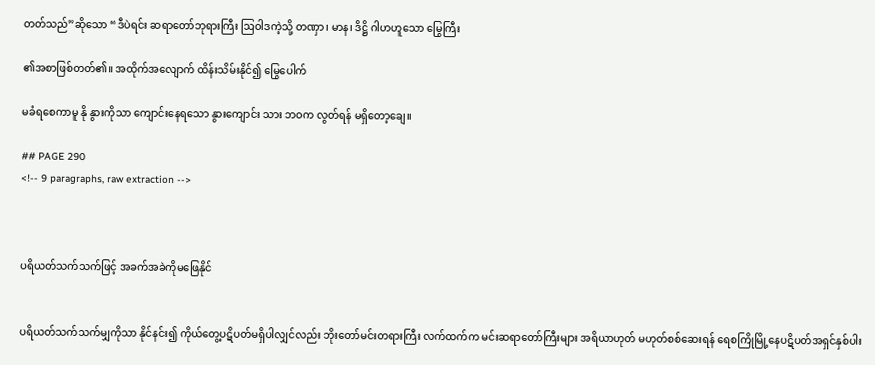တတ်သည်”ဆိုသော “ဒီပဲရင်း ဆရာတော်ဘုရားကြီး ဩဝါဒကဲ့သို့ တဏှာ၊ မာန၊ ဒိဋ္ဌိ ဂါဟဟူသော မြွေကြီး

၏အစာဖြစ်တတ်၏။ အထိုက်အလျောက် ထိန်းသိမ်းနိုင်၍ မြွေပေါက်

မခံရစေကာမူ နို နွားကိုသာ ကျောင်းနေရသော နွားကျောင်း သား ဘဝက လွတ်ရန် မရှိတော့ချေ။

## PAGE 290
<!-- 9 paragraphs, raw extraction -->



ပရိယတ်သက်သက်ဖြင့် အခက်အခဲကိုမဖြေနိုင်


ပရိယတ်သက်သက်မျှကိုသာ နိုင်နင်း၍ ကိုယ်တွေ့ပဋိပတ်မရှိပါလျှင်လည်း ဘိုးတော်မင်းတရားကြီး လက်ထက်က မင်းဆရာတော်ကြီးများ အရိယာဟုတ် မဟုတ်စစ်ဆေးရန် ရေစကြိုမြို့နေပဋိပတ်အရှင်နှစ်ပါး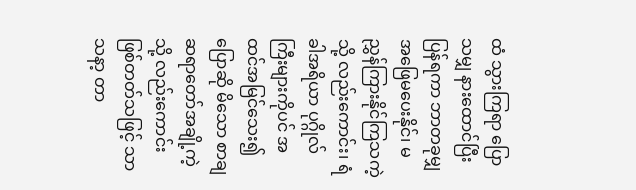ထံ သွားကြရာ ပြောသမျှ နားထောင်ပြီး ပြန်ရကာ ဘာတခုမျှ အဖြေမပေးနိုင်၊ မညွှန်ကြားနိုင်ကြသကဲ့သို့ လည်းကောင်း၊ ရံခါအရိယာ ပုဂ္ဂိုလ်ကြီးများကိုပင် အထင်အမြင်သေး၍ပြောဆို မိသော စာချဆရာတော်အချို့ကဲ့သို့ လည်းကောင်း ဖြစ်တတ်သဖြင့် သာသနာ့ တာ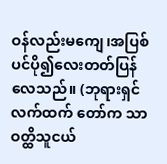ဝန်လည်းမကျေ၊အပြစ်ပင်ပို၍လေးတတ်ပြန်လေသည်။ (ဘုရားရှင်လက်ထက် တော်က သာဝတ္ထိသူငယ်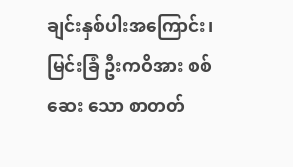ချင်းနှစ်ပါးအကြောင်း၊ မြင်းခြံ ဦးကဝိအား စစ်ဆေး သော စာတတ်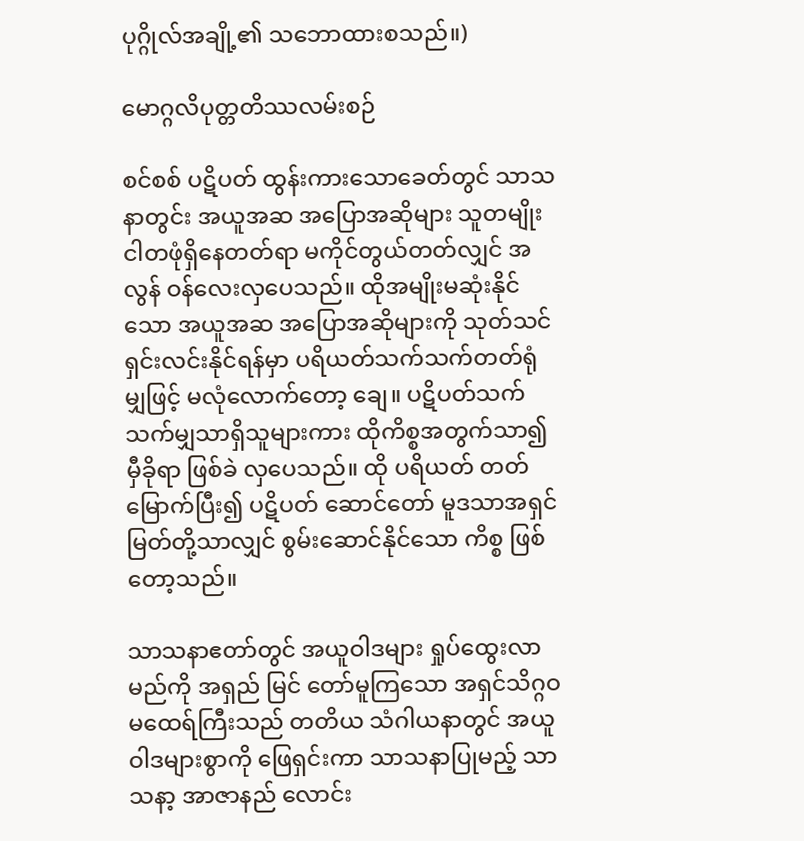ပုဂ္ဂိုလ်အချို့၏ သဘောထားစသည်။)

မောဂ္ဂလိပုတ္တတိဿလမ်းစဉ်

စင်စစ် ပဋိပတ် ထွန်းကားသောခေတ်တွင် သာသနာတွင်း အယူအဆ အပြောအဆိုများ သူတမျိုးငါတဖုံရှိနေတတ်ရာ မကိုင်တွယ်တတ်လျှင် အလွန် ဝန်လေးလှပေသည်။ ထိုအမျိုးမဆုံးနိုင်သော အယူအဆ အပြောအဆိုများကို သုတ်သင်ရှင်းလင်းနိုင်ရန်မှာ ပရိယတ်သက်သက်တတ်ရုံမျှဖြင့် မလုံလောက်တော့ ချေ။ ပဋိပတ်သက်သက်မျှသာရှိသူများကား ထိုကိစ္စအတွက်သာ၍ မှီခိုရာ ဖြစ်ခဲ လှပေသည်။ ထို ပရိယတ် တတ်မြောက်ပြီး၍ ပဋိပတ် ဆောင်တော် မူဒသာအရှင်မြတ်တို့သာလျှင် စွမ်းဆောင်နိုင်သော ကိစ္စ ဖြစ်တော့သည်။

သာသနာဧတာ်တွင် အယူဝါဒများ ရှုပ်ထွေးလာမည်ကို အရှည် မြင် တော်မူကြသော အရှင်သိဂ္ဂဝမထေရ်ကြီးသည် တတိယ သံဂါယနာတွင် အယူ ဝါဒများစွာကို ဖြေရှင်းကာ သာသနာပြုမည့် သာသနာ့ အာဇာနည် လောင်း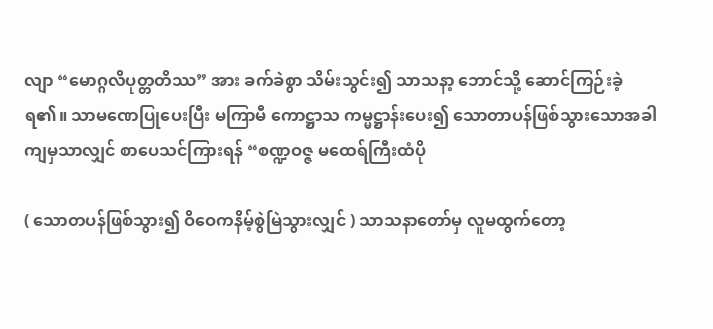လျာ “မောဂ္ဂလိပုတ္တတိဿ” အား ခက်ခဲစွာ သိမ်းသွင်း၍ သာသနာ့ ဘောင်သို့ ဆောင်ကြဉ်းခဲ့ရ၏။ သာမဏေပြုပေးပြီး မကြာမီ ကောဋ္ဌာသ ကမ္မဋ္ဌာန်းပေး၍ သောတာပန်ဖြစ်သွားသောအခါကျမှသာလျှင် စာပေသင်ကြားရန် “စဏ္ဍဝဇ္ဇ မထေရ်ကြီးထံပို

( သောတပန်ဖြစ်သွား၍ ဝိဝေကနိမ့်စွဲမြဲသွားလျှင် ) သာသနာတော်မှ လူမထွက်တော့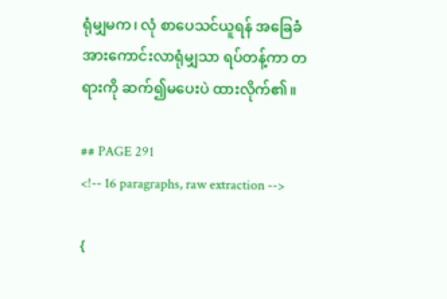ရုံမျှမက၊ လုံ စာပေသင်ယူရန် အခြေခံ အားကောင်းလာရုံမျှသာ ရပ်တန့်ကာ တရားကို ဆက်၍မပေးပဲ ထားလိုက်၏။

## PAGE 291
<!-- 16 paragraphs, raw extraction -->

{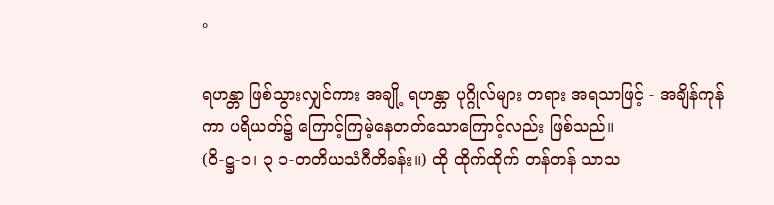°

ရဟန္တာ ဖြစ်သွားလျှင်ကား အချို့ ရဟန္တာ ပုဂ္ဂိုလ်များ တရား အရသာဖြင့် - အချိန်ကုန်ကာ ပရိယတ်၌ ကြောင့်ကြမဲ့နေတတ်သောကြောင့်လည်း ဖြစ်သည်။
(ဝိ-ဋ္ဌ-၁၊ ၃ ၁-တတိယသံဂီတိခန်း။) ထို ထိုက်ထိုက် တန်တန် သာသ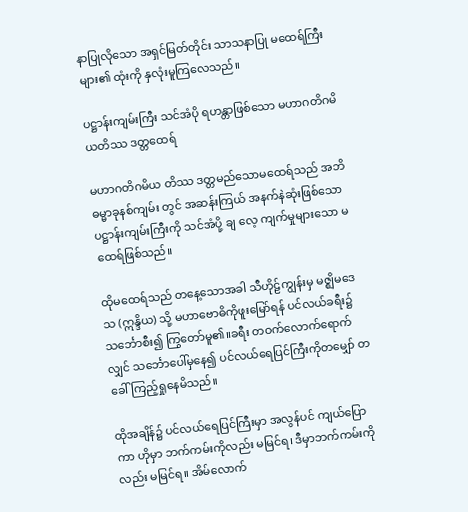နာပြုလိုသော အရှင်မြတ်တိုင်း သာသနာပြု မထေရ်ကြီးများ၏ ထုံးကို နှလုံးမူကြလေသည်။

ပဋ္ဌာန်းကျမ်းကြီး သင်အံပို ရဟန္တာဖြစ်သော မဟာဂတိဂမိယတိဿ ဒတ္တထေရ်

မဟာဂတိဂမိယ တိဿ ဒတ္တမည်သောမထေရ်သည် အဘိဓမ္မာခုနစ်ကျမ်း တွင် အဆန်းကြယ် အနက်နဲဆုံးဖြစ်သော ပဋ္ဌာန်းကျမ်းကြီးကို သင်အံပို့ ချ လေ့ ကျက်မှုများသော မထေရ်ဖြစ်သည်။

ထိုမထေရ်သည် တနေ့သောအခါ သီဟိုဠ်ကျွန်းမှ မဇ္ဈိမဒေသ (ဣန္ဒိယ) သို့ မဟာဗောဓိကိုဖူးမြော်ရန် ပင်လယ်ခရီး၌ သင်္ဘောစီး၍ ကြွတော်မူ၏။ခရီး တဝက်လောက်ရောက်လျှင် သင်္ဘောပေါ်မှနေ၍ ပင်လယ်ရေပြင်ကြီးကိုတမျှော် တခေါ်ကြည့်ရှုနေမိသည်။

ထိုအချိန်၌ ပင်လယ်ရေပြင်ကြီးမှာ အလွန်ပင် ကျယ်ပြောကာ ဟိုမှာ ဘက်ကမ်းကိုလည်း မမြင်ရ၊ ဒီမှာဘက်ကမ်းကိုလည်း မမြင်ရ။ အိမ်လောက်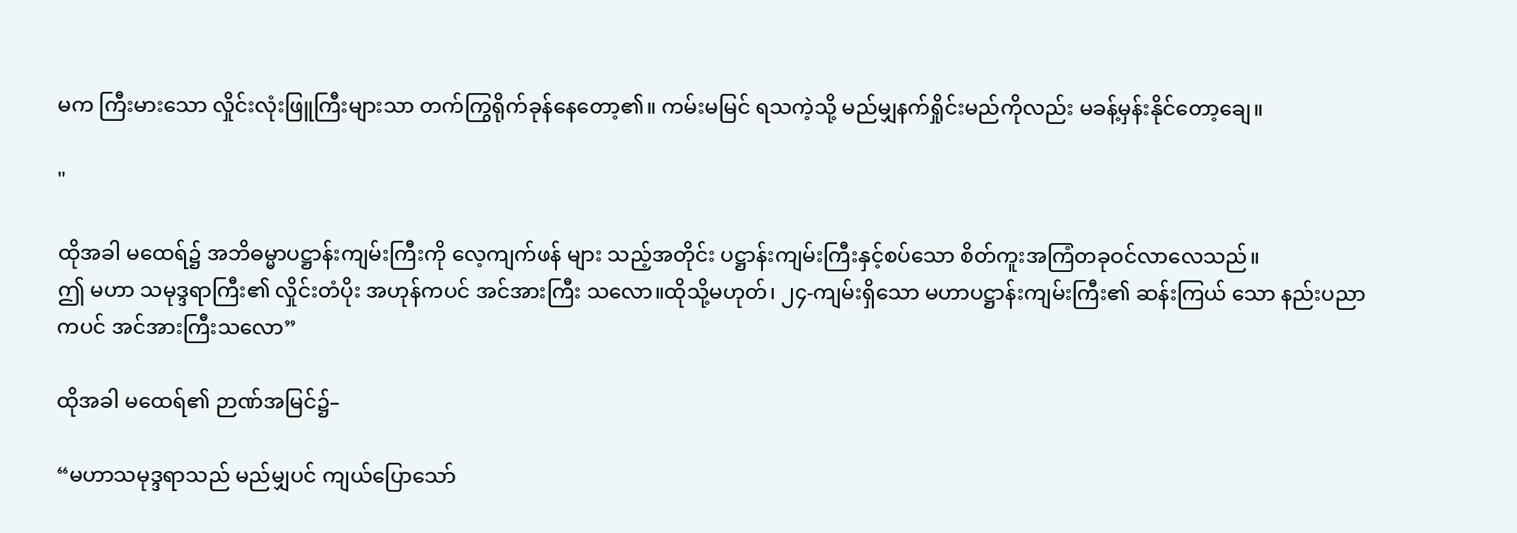မက ကြီးမားသော လှိုင်းလုံးဖြူကြီးများသာ တက်ကြွရိုက်ခုန်နေတော့၏။ ကမ်းမမြင် ရသကဲ့သို့ မည်မျှနက်ရှိုင်းမည်ကိုလည်း မခန့်မှန်းနိုင်တော့ချေ။

"

ထိုအခါ မထေရ်၌ အဘိဓမ္မာပဋ္ဌာန်းကျမ်းကြီးကို လေ့ကျက်ဖန် များ သည့်အတိုင်း ပဋ္ဌာန်းကျမ်းကြီးနှင့်စပ်သော စိတ်ကူးအကြံတခုဝင်လာလေသည်။
ဤ မဟာ သမုဒ္ဒရာကြီး၏ လှိုင်းတံပိုး အဟုန်ကပင် အင်အားကြီး သလော။ထိုသို့မဟုတ်၊ ၂၄-ကျမ်းရှိသော မဟာပဋ္ဌာန်းကျမ်းကြီး၏ ဆန်းကြယ် သော နည်းပညာကပင် အင်အားကြီးသလော”

ထိုအခါ မထေရ်၏ ဉာဏ်အမြင်၌–

“မဟာသမုဒ္ဒရာသည် မည်မျှပင် ကျယ်ပြောသော်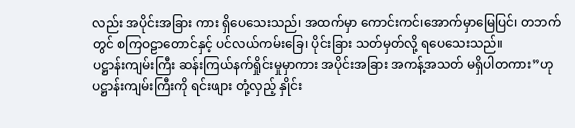လည်း အပိုင်းအခြား ကား ရှိပေသေးသည်၊ အထက်မှာ ကောင်းကင်၊အောက်မှာမြေပြင်၊ တဘက်တွင် စကြဝဠာတောင်နှင့် ပင်လယ်ကမ်းခြေ၊ ပိုင်းခြား သတ်မှတ်လို့ ရပေသေးသည်။
ပဋ္ဌာန်းကျမ်းကြီး ဆန်းကြယ်နက်ရှိုင်းမှုမှာကား အပိုင်းအခြား အကန့်အသတ် မရှိပါတကား”ဟု ပဋ္ဌာန်းကျမ်းကြီးကို ရင်းဖျား တုံ့လှည့် နှိုင်း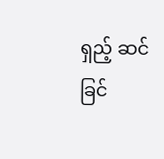ရှည့် ဆင်ခြင်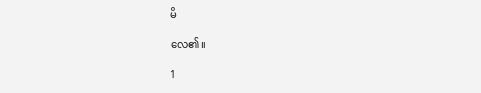မိ

လေ၏။

1